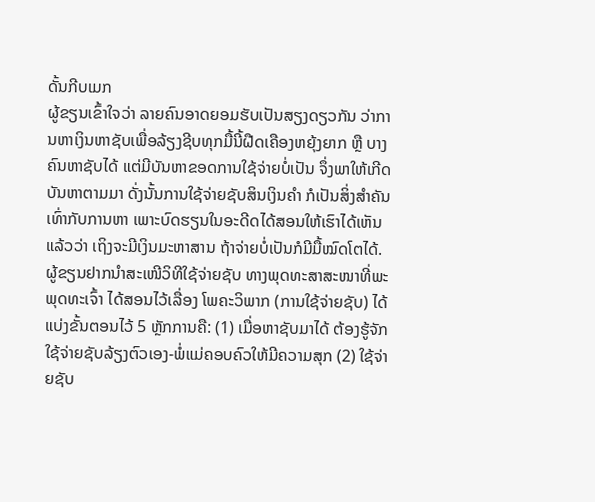ດັ້ນກີບເມກ
ຜູ້ຂຽນເຂົ້າໃຈວ່າ ລາຍຄົນອາດຍອມຮັບເປັນສຽງດຽວກັນ ວ່າການຫາເງິນຫາຊັບເພື່ອລ້ຽງຊີບທຸກມື້ນີ້ຝືດເຄືອງຫຍຸ້ງຍາກ ຫຼື ບາງຄົນຫາຊັບໄດ້ ແຕ່ມີບັນຫາຂອດການໃຊ້ຈ່າຍບໍ່ເປັນ ຈຶ່ງພາໃຫ້ເກີດບັນຫາຕາມມາ ດັ່ງນັ້ນການໃຊ້ຈ່າຍຊັບສິນເງິນຄຳ ກໍເປັນສິ່ງສຳຄັນເທົ່າກັບການຫາ ເພາະບົດຮຽນໃນອະດີດໄດ້ສອນໃຫ້ເຮົາໄດ້ເຫັນແລ້ວວ່າ ເຖິງຈະມີເງິນມະຫາສານ ຖ້າຈ່າຍບໍ່ເປັນກໍມີມື້ໝົດໂຕໄດ້.
ຜູ້ຂຽນຢາກນຳສະເໜີວິທີໃຊ້ຈ່າຍຊັບ ທາງພຸດທະສາສະໜາທີ່ພະພຸດທະເຈົ້າ ໄດ້ສອນໄວ້ເລື່ອງ ໂພຄະວິພາກ (ການໃຊ້ຈ່າຍຊັບ) ໄດ້ແບ່ງຂັ້ນຕອນໄວ້ 5 ຫຼັກການຄື: (1) ເມື່ອຫາຊັບມາໄດ້ ຕ້ອງຮູ້ຈັກໃຊ້ຈ່າຍຊັບລ້ຽງຕົວເອງ-ພໍ່ແມ່ຄອບຄົວໃຫ້ມີຄວາມສຸກ (2) ໃຊ້ຈ່າຍຊັບ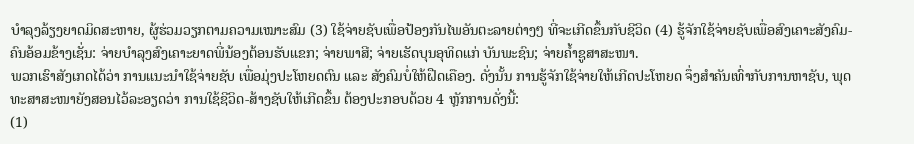ບໍາລຸງລ້ຽງຍາດມິດສະຫາຍ, ຜູ້ຮ່ວມວຽກຕາມຄວາມເໝາະສົມ (3) ໃຊ້ຈ່າຍຊັບເພື່ອປ້ອງກັນໄພອັນຕະລາຍຕ່າງໆ ທີ່ຈະເກີດຂຶ້ນກັບຊີວິດ (4) ຮູ້ຈັກໃຊ້ຈ່າຍຊັບເພື່ອສົງເຄາະສັງຄົມ-ຄົນອ້ອມຂ້າງເຊັ່ນ: ຈ່າຍບຳລຸງສົງເຄາະຍາດພີ່ນ້ອງຕ້ອນຮັບແຂກ; ຈ່າຍພາສີ; ຈ່າຍເຮັດບຸນອຸທິດແກ່ ບັນພະຊົນ; ຈ່າຍຄໍ້າຊູສາສະໜາ.
ພວກເຮົາສັງເກດໄດ້ວ່າ ການແນະນຳໃຊ້ຈ່າຍຊັບ ເພື່ອມຸ່ງປະໂຫຍດຕົນ ແລະ ສັງຄົມບໍ່ໃຫ້ຝືດເຄືອງ. ດັ່ງນັ້ນ ການຮູ້ຈັກໃຊ້ຈ່າຍໃຫ້ເກີດປະໂຫຍດ ຈຶ່ງສຳຄັນເທົ່າກັບການຫາຊັບ, ພຸດທະສາສະໜາຍັງສອນໄວ້ລະອຽດວ່າ ການໃຊ້ຊີວິດ-ສ້າງຊັບໃຫ້ເກີດຂຶ້ນ ຕ້ອງປະກອບດ້ວຍ 4 ຫຼັກການດັ່ງນີ້:
(1)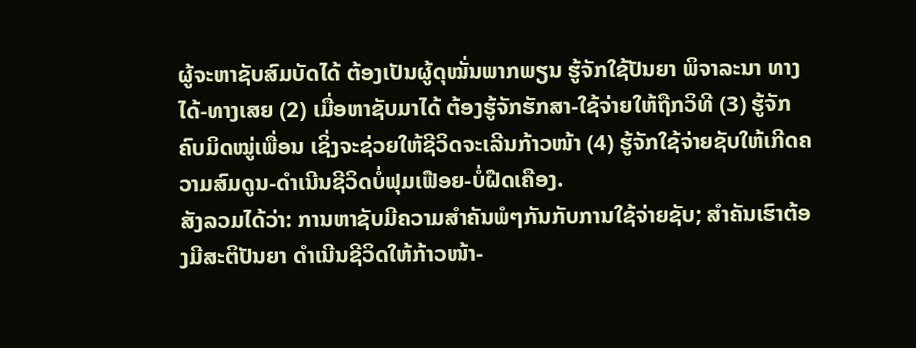ຜູ້ຈະຫາຊັບສົມບັດໄດ້ ຕ້ອງເປັນຜູ້ດຸໝັ່ນພາກພຽນ ຮູ້ຈັກໃຊ້ປັນຍາ ພິຈາລະນາ ທາງໄດ້-ທາງເສຍ (2) ເມື່ອຫາຊັບມາໄດ້ ຕ້ອງຮູ້ຈັກຮັກສາ-ໃຊ້ຈ່າຍໃຫ້ຖືກວິທີ (3) ຮູ້ຈັກຄົບມິດໝູ່ເພື່ອນ ເຊິ່ງຈະຊ່ວຍໃຫ້ຊີວິດຈະເລີນກ້າວໜ້າ (4) ຮູ້ຈັກໃຊ້ຈ່າຍຊັບໃຫ້ເກີດຄວາມສົມດູນ-ດຳເນີນຊີວິດບໍ່ຟຸມເຟືອຍ-ບໍ່ຝືດເຄືອງ.
ສັງລວມໄດ້ວ່າ: ການຫາຊັບມີຄວາມສຳຄັນພໍໆກັນກັບການໃຊ້ຈ່າຍຊັບ; ສຳຄັນເຮົາຕ້ອງມີສະຕິປັນຍາ ດຳເນີນຊີວິດໃຫ້ກ້າວໜ້າ-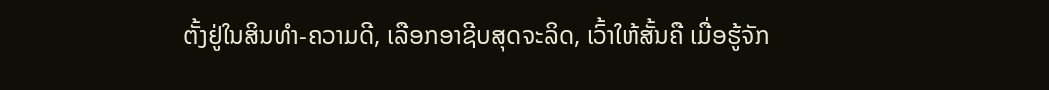ຕັ້ງຢູ່ໃນສິນທຳ-ຄວາມດີ, ເລືອກອາຊີບສຸດຈະລິດ, ເວົ້າໃຫ້ສັ້ນຄື ເມື່ອຮູ້ຈັກ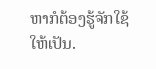ຫາກໍຕ້ອງຮູ້ຈັກໃຊ້ໃຫ້ເປັນ.